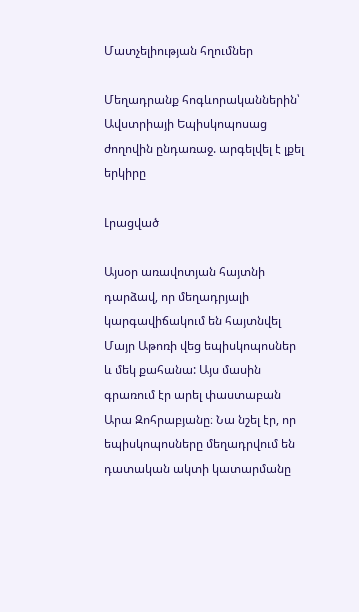Մատչելիության հղումներ

Մեղադրանք հոգևորականներին՝ Ավստրիայի Եպիսկոպոսաց ժողովին ընդառաջ. արգելվել է լքել երկիրը

Լրացված

Այսօր առավոտյան հայտնի դարձավ, որ մեղադրյալի կարգավիճակում են հայտնվել Մայր Աթոռի վեց եպիսկոպոսներ և մեկ քահանա: Այս մասին գրառում էր արել փաստաբան Արա Զոհրաբյանը։ Նա նշել էր, որ եպիսկոպոսները մեղադրվում են դատական ակտի կատարմանը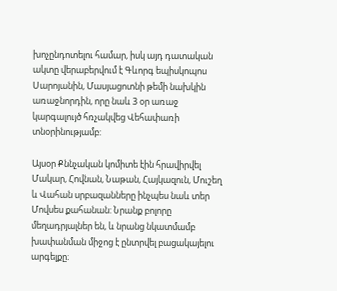խոչընդոտելու համար, իսկ այդ դատական ակտը վերաբերվում է Գևորգ եպիսկոպոս Սարոյանին, Մասյացոտնի թեմի նախկին առաջնորդին, որը նաև 3 օր առաջ կարգալույծ հռչակվեց Վեհափառի տնօրինությամբ:

Այսօր Քննչական կոմիտե էին հրավիրվել Մակար, Հովնան, Նաթան, Հայկազուն, Մուշեղ և Վահան սրբազանները ինչպես նաև տեր Մովսես քահանան: Նրանք բոլորը մեղադրյալներ են, և նրանց նկատմամբ խափանման միջոց է ընտրվել բացակայելու արգելքը։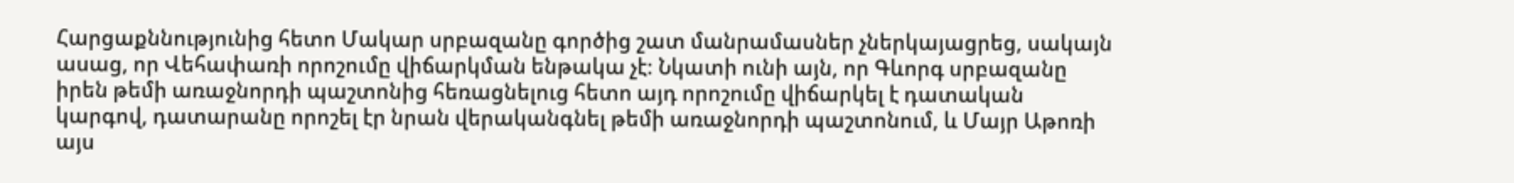Հարցաքննությունից հետո Մակար սրբազանը գործից շատ մանրամասներ չներկայացրեց, սակայն ասաց, որ Վեհափառի որոշումը վիճարկման ենթակա չէ։ Նկատի ունի այն, որ Գևորգ սրբազանը իրեն թեմի առաջնորդի պաշտոնից հեռացնելուց հետո այդ որոշումը վիճարկել է դատական կարգով, դատարանը որոշել էր նրան վերականգնել թեմի առաջնորդի պաշտոնում, և Մայր Աթոռի այս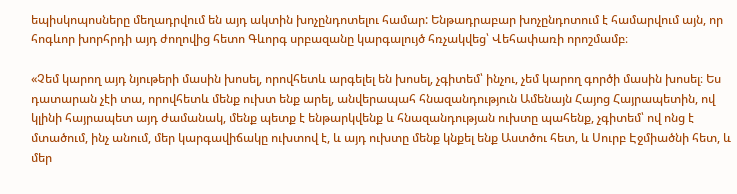եպիսկոպոսները մեղադրվում են այդ ակտին խոչընդոտելու համար: Ենթադրաբար խոչընդոտում է համարվում այն, որ հոգևոր խորհրդի այդ ժողովից հետո Գևորգ սրբազանը կարգալույծ հռչակվեց՝ Վեհափառի որոշմամբ։

«Չեմ կարող այդ նյութերի մասին խոսել, որովհետև արգելել են խոսել, չգիտեմ՝ ինչու, չեմ կարող գործի մասին խոսել։ Ես դատարան չէի տա, որովհետև մենք ուխտ ենք արել, անվերապահ հնազանդություն Ամենայն Հայոց Հայրապետին, ով կլինի հայրապետ այդ ժամանակ, մենք պետք է ենթարկվենք և հնազանդության ուխտը պահենք, չգիտեմ՝ ով ոնց է մտածում, ինչ անում, մեր կարգավիճակը ուխտով է, և այդ ուխտը մենք կնքել ենք Աստծու հետ, և Սուրբ Էջմիածնի հետ, և մեր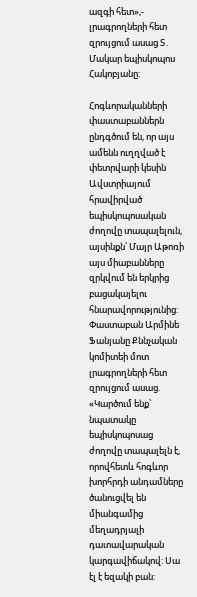ազգի հետ»,- լրագրողների հետ զրույցում ասաց Տ․ Մակար եպիսկոպոս Հակոբյանը:

Հոգևորականների փաստաբաններն ընդգծում են, որ այս ամենն ուղղված է փետրվարի կեսին Ավստրիայում հրավիրված եպիսկոպոսական ժողովը տապալելուն, այսինքն՝ Մայր Աթոռի այս միաբանները զրկվում են երկրից բացակայելու հնարավորությունից: Փաստաբան Արմինե Ֆանյանը Քննչական կոմիտեի մոտ լրագրողների հետ զրույցում ասաց. «Կարծում ենք՝ նպատակը եպիսկոպոսաց ժողովը տապալելն է, որովհետև հոգևոր խորհրդի անդամները ծանուցվել են միանգամից մեղադրյալի դատավարական կարգավիճակով: Սա էլ է եզակի բան: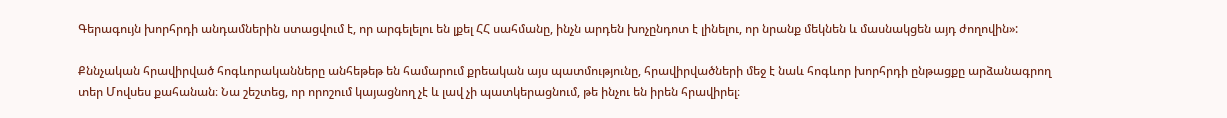Գերագույն խորհրդի անդամներին ստացվում է, որ արգելելու են լքել ՀՀ սահմանը, ինչն արդեն խոչընդոտ է լինելու, որ նրանք մեկնեն և մասնակցեն այդ ժողովին»:

Քննչական հրավիրված հոգևորականները անհեթեթ են համարում քրեական այս պատմությունը, հրավիրվածների մեջ է նաև հոգևոր խորհրդի ընթացքը արձանագրող տեր Մովսես քահանան։ Նա շեշտեց, որ որոշում կայացնող չէ և լավ չի պատկերացնում, թե ինչու են իրեն հրավիրել։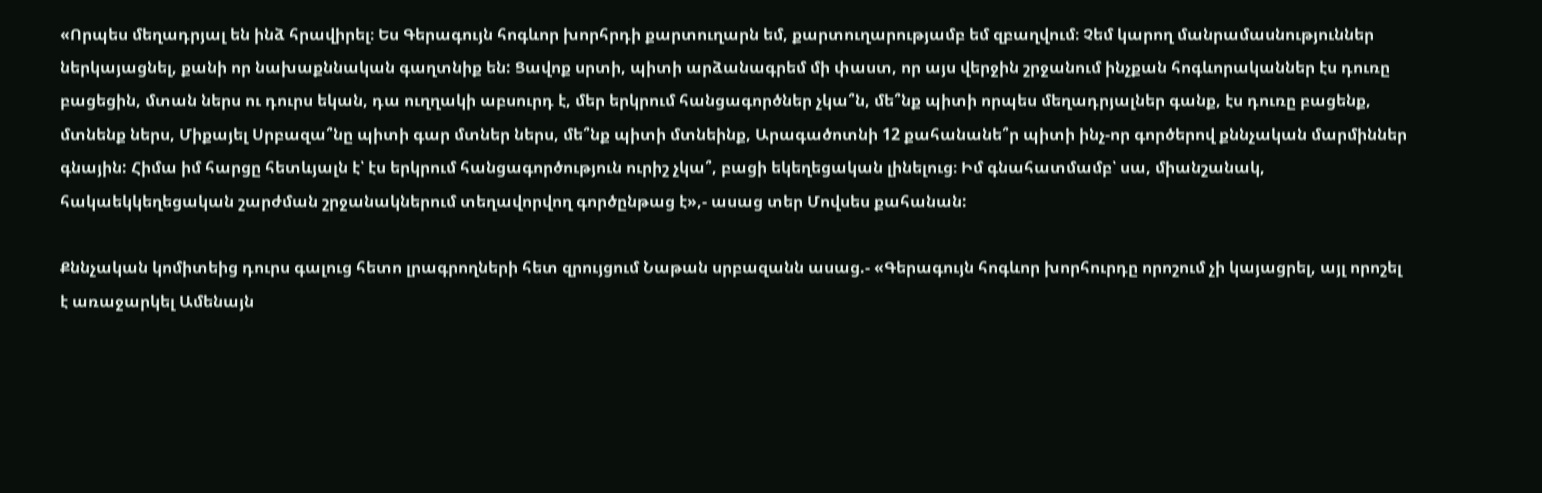«Որպես մեղադրյալ են ինձ հրավիրել։ Ես Գերագույն հոգևոր խորհրդի քարտուղարն եմ, քարտուղարությամբ եմ զբաղվում։ Չեմ կարող մանրամասնություններ ներկայացնել, քանի որ նախաքննական գաղտնիք են: Ցավոք սրտի, պիտի արձանագրեմ մի փաստ, որ այս վերջին շրջանում ինչքան հոգևորականներ էս դուռը բացեցին, մտան ներս ու դուրս եկան, դա ուղղակի աբսուրդ է, մեր երկրում հանցագործներ չկա՞ն, մե՞նք պիտի որպես մեղադրյալներ գանք, էս դուռը բացենք, մտնենք ներս, Միքայել Սրբազա՞նը պիտի գար մտներ ներս, մե՞նք պիտի մտնեինք, Արագածոտնի 12 քահանանե՞ր պիտի ինչ-որ գործերով քննչական մարմիններ գնային: Հիմա իմ հարցը հետևյալն է՝ էս երկրում հանցագործություն ուրիշ չկա՞, բացի եկեղեցական լինելուց։ Իմ գնահատմամբ՝ սա, միանշանակ, հակաեկկեղեցական շարժման շրջանակներում տեղավորվող գործընթաց է»,- ասաց տեր Մովսես քահանան:

Քննչական կոմիտեից դուրս գալուց հետո լրագրողների հետ զրույցում Նաթան սրբազանն ասաց.- «Գերագույն հոգևոր խորհուրդը որոշում չի կայացրել, այլ որոշել է առաջարկել Ամենայն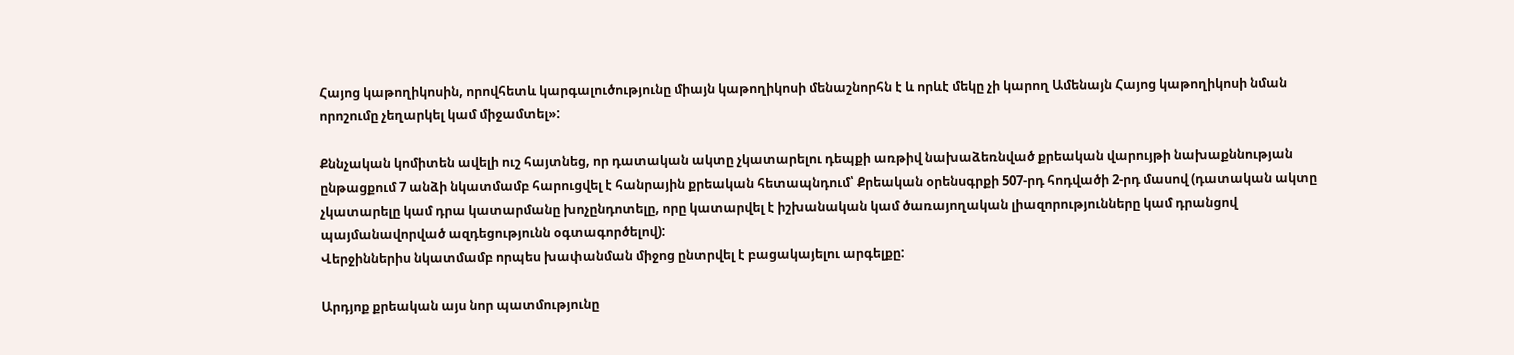Հայոց կաթողիկոսին, որովհետև կարգալուծությունը միայն կաթողիկոսի մենաշնորհն է և որևէ մեկը չի կարող Ամենայն Հայոց կաթողիկոսի նման որոշումը չեղարկել կամ միջամտել»:

Քննչական կոմիտեն ավելի ուշ հայտնեց, որ դատական ակտը չկատարելու դեպքի առթիվ նախաձեռնված քրեական վարույթի նախաքննության ընթացքում 7 անձի նկատմամբ հարուցվել է հանրային քրեական հետապնդում՝ Քրեական օրենսգրքի 507-րդ հոդվածի 2-րդ մասով (դատական ակտը չկատարելը կամ դրա կատարմանը խոչընդոտելը, որը կատարվել է իշխանական կամ ծառայողական լիազորությունները կամ դրանցով պայմանավորված ազդեցությունն օգտագործելով):
Վերջիններիս նկատմամբ որպես խափանման միջոց ընտրվել է բացակայելու արգելքը:

Արդյոք քրեական այս նոր պատմությունը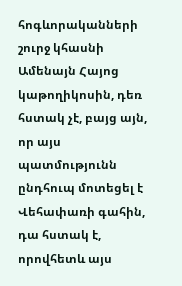հոգևորականների շուրջ կհասնի Ամենայն Հայոց կաթողիկոսին, դեռ հստակ չէ, բայց այն, որ այս պատմությունն ընդհուպ մոտեցել է Վեհափառի գահին, դա հստակ է, որովհետև այս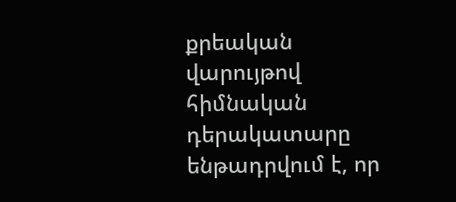քրեական վարույթով հիմնական դերակատարը ենթադրվում է, որ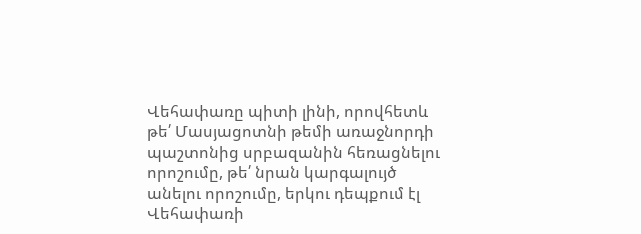Վեհափառը պիտի լինի, որովհետև թե՛ Մասյացոտնի թեմի առաջնորդի պաշտոնից սրբազանին հեռացնելու որոշումը, թե՛ նրան կարգալույծ անելու որոշումը, երկու դեպքում էլ Վեհափառի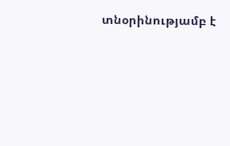տնօրինությամբ է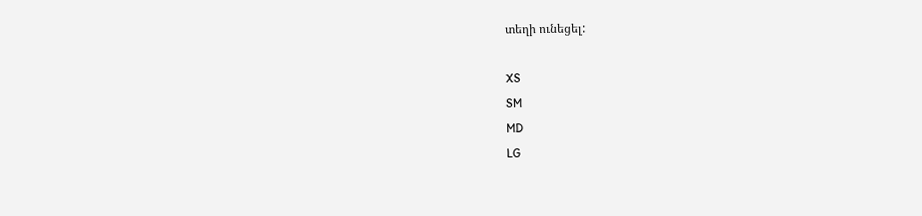տեղի ունեցել:

XS
SM
MD
LG